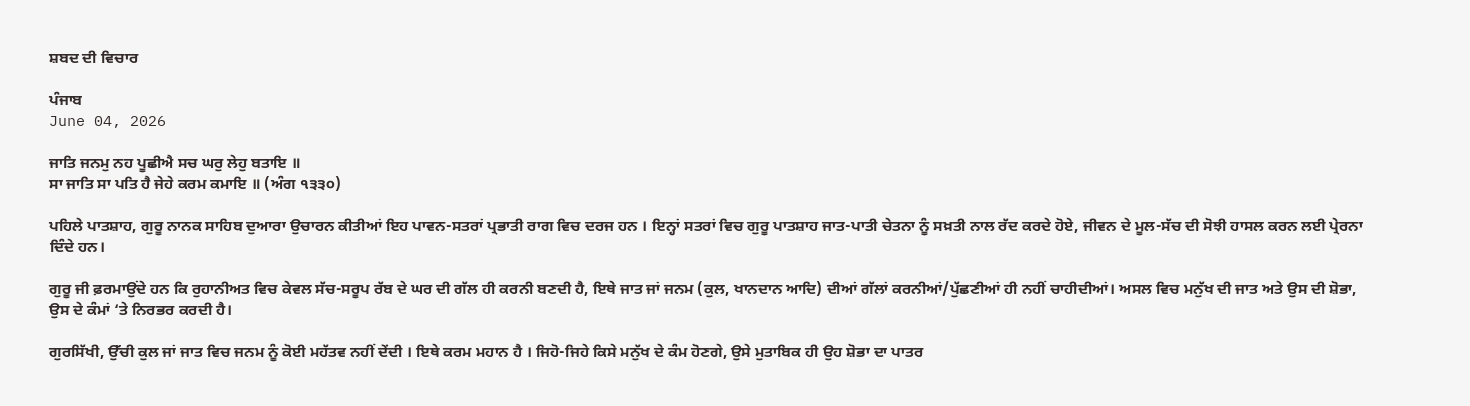ਸ਼ਬਦ ਦੀ ਵਿਚਾਰ

ਪੰਜਾਬ
June 04, 2026

ਜਾਤਿ ਜਨਮੁ ਨਹ ਪੂਛੀਐ ਸਚ ਘਰੁ ਲੇਹੁ ਬਤਾਇ ॥
ਸਾ ਜਾਤਿ ਸਾ ਪਤਿ ਹੈ ਜੇਹੇ ਕਰਮ ਕਮਾਇ ॥ (ਅੰਗ ੧੩੩੦)

ਪਹਿਲੇ ਪਾਤਸ਼ਾਹ, ਗੁਰੂ ਨਾਨਕ ਸਾਹਿਬ ਦੁਆਰਾ ਉਚਾਰਨ ਕੀਤੀਆਂ ਇਹ ਪਾਵਨ-ਸਤਰਾਂ ਪ੍ਰਭਾਤੀ ਰਾਗ ਵਿਚ ਦਰਜ ਹਨ । ਇਨ੍ਹਾਂ ਸਤਰਾਂ ਵਿਚ ਗੁਰੂ ਪਾਤਸ਼ਾਹ ਜਾਤ-ਪਾਤੀ ਚੇਤਨਾ ਨੂੰ ਸਖ਼ਤੀ ਨਾਲ ਰੱਦ ਕਰਦੇ ਹੋਏ, ਜੀਵਨ ਦੇ ਮੂਲ-ਸੱਚ ਦੀ ਸੋਝੀ ਹਾਸਲ ਕਰਨ ਲਈ ਪ੍ਰੇਰਨਾ ਦਿੰਦੇ ਹਨ।

ਗੁਰੂ ਜੀ ਫ਼ਰਮਾਉਂਦੇ ਹਨ ਕਿ ਰੁਹਾਨੀਅਤ ਵਿਚ ਕੇਵਲ ਸੱਚ-ਸਰੂਪ ਰੱਬ ਦੇ ਘਰ ਦੀ ਗੱਲ ਹੀ ਕਰਨੀ ਬਣਦੀ ਹੈ, ਇਥੇ ਜਾਤ ਜਾਂ ਜਨਮ (ਕੁਲ, ਖਾਨਦਾਨ ਆਦਿ) ਦੀਆਂ ਗੱਲਾਂ ਕਰਨੀਆਂ/ਪੁੱਛਣੀਆਂ ਹੀ ਨਹੀਂ ਚਾਹੀਦੀਆਂ। ਅਸਲ ਵਿਚ ਮਨੁੱਖ ਦੀ ਜਾਤ ਅਤੇ ਉਸ ਦੀ ਸ਼ੋਭਾ, ਉਸ ਦੇ ਕੰਮਾਂ ‘ਤੇ ਨਿਰਭਰ ਕਰਦੀ ਹੈ।

ਗੁਰਸਿੱਖੀ, ਉੱਚੀ ਕੁਲ ਜਾਂ ਜਾਤ ਵਿਚ ਜਨਮ ਨੂੰ ਕੋਈ ਮਹੱਤਵ ਨਹੀਂ ਦੇਂਦੀ । ਇਥੇ ਕਰਮ ਮਹਾਨ ਹੈ । ਜਿਹੋ-ਜਿਹੇ ਕਿਸੇ ਮਨੁੱਖ ਦੇ ਕੰਮ ਹੋਣਗੇ, ਉਸੇ ਮੁਤਾਬਿਕ ਹੀ ਉਹ ਸ਼ੋਭਾ ਦਾ ਪਾਤਰ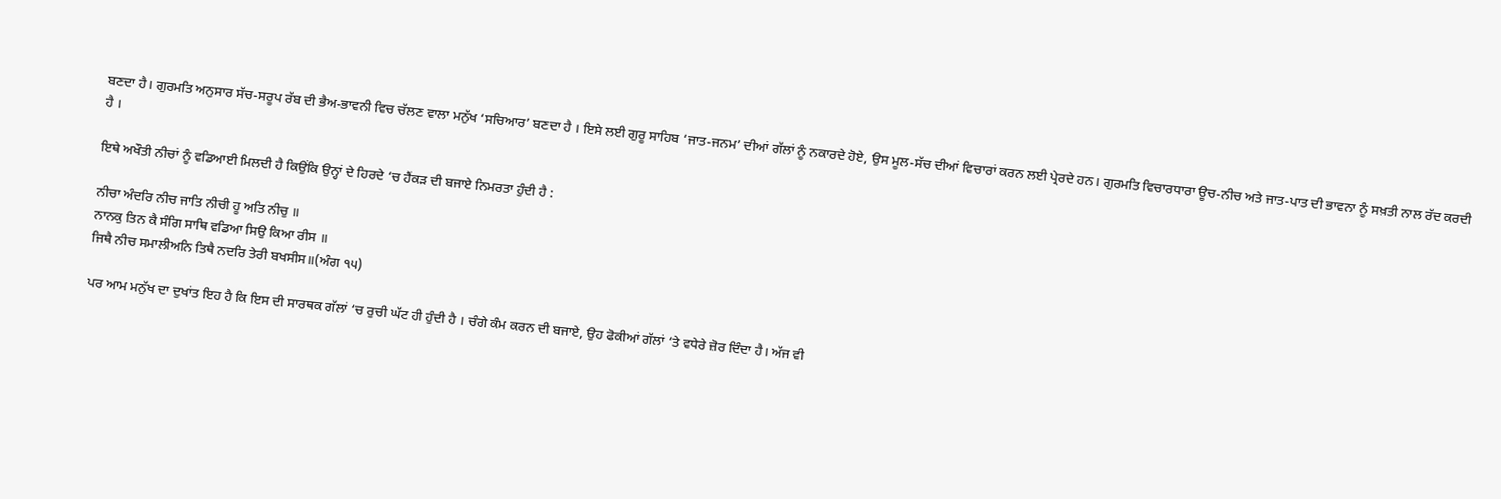ਬਣਦਾ ਹੈ। ਗੁਰਮਤਿ ਅਨੁਸਾਰ ਸੱਚ-ਸਰੂਪ ਰੱਬ ਦੀ ਭੈਅ-ਭਾਵਨੀ ਵਿਚ ਚੱਲਣ ਵਾਲਾ ਮਨੁੱਖ ‘ਸਚਿਆਰ’ ਬਣਦਾ ਹੈ । ਇਸੇ ਲਈ ਗੁਰੂ ਸਾਹਿਬ ‘ਜਾਤ-ਜਨਮ’ ਦੀਆਂ ਗੱਲਾਂ ਨੂੰ ਨਕਾਰਦੇ ਹੋਏ, ਉਸ ਮੂਲ-ਸੱਚ ਦੀਆਂ ਵਿਚਾਰਾਂ ਕਰਨ ਲਈ ਪ੍ਰੇਰਦੇ ਹਨ। ਗੁਰਮਤਿ ਵਿਚਾਰਧਾਰਾ ਊਚ-ਨੀਚ ਅਤੇ ਜਾਤ-ਪਾਤ ਦੀ ਭਾਵਨਾ ਨੂੰ ਸਖ਼ਤੀ ਨਾਲ ਰੱਦ ਕਰਦੀ ਹੈ ।

ਇਥੇ ਅਖੌਤੀ ਨੀਚਾਂ ਨੂੰ ਵਡਿਆਈ ਮਿਲਦੀ ਹੈ ਕਿਉਂਕਿ ਉਨ੍ਹਾਂ ਦੇ ਹਿਰਦੇ ‘ਚ ਹੈਂਕੜ ਦੀ ਬਜਾਏ ਨਿਮਰਤਾ ਹੁੰਦੀ ਹੈ :

ਨੀਚਾ ਅੰਦਰਿ ਨੀਚ ਜਾਤਿ ਨੀਚੀ ਹੂ ਅਤਿ ਨੀਚੁ ॥
ਨਾਨਕੁ ਤਿਨ ਕੈ ਸੰਗਿ ਸਾਥਿ ਵਡਿਆ ਸਿਉ ਕਿਆ ਰੀਸ ॥
ਜਿਥੈ ਨੀਚ ਸਮਾਲੀਅਨਿ ਤਿਥੈ ਨਦਰਿ ਤੇਰੀ ਬਖਸੀਸ॥(ਅੰਗ ੧੫)

ਪਰ ਆਮ ਮਨੁੱਖ ਦਾ ਦੁਖਾਂਤ ਇਹ ਹੈ ਕਿ ਇਸ ਦੀ ਸਾਰਥਕ ਗੱਲਾਂ ‘ਚ ਰੁਚੀ ਘੱਟ ਹੀ ਹੁੰਦੀ ਹੈ । ਚੰਗੇ ਕੰਮ ਕਰਨ ਦੀ ਬਜਾਏ, ਉਹ ਫੋਕੀਆਂ ਗੱਲਾਂ ‘ਤੇ ਵਧੇਰੇ ਜ਼ੋਰ ਦਿੰਦਾ ਹੈ। ਅੱਜ ਵੀ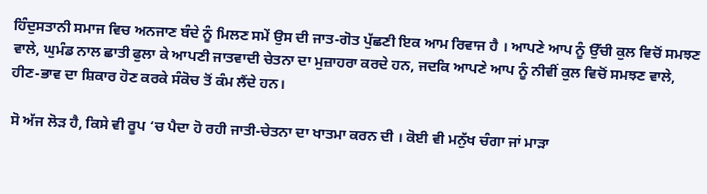ਹਿੰਦੁਸਤਾਨੀ ਸਮਾਜ ਵਿਚ ਅਨਜਾਣ ਬੰਦੇ ਨੂੰ ਮਿਲਣ ਸਮੇਂ ਉਸ ਦੀ ਜਾਤ-ਗੋਤ ਪੁੱਛਣੀ ਇਕ ਆਮ ਰਿਵਾਜ ਹੈ । ਆਪਣੇ ਆਪ ਨੂੰ ਉੱਚੀ ਕੁਲ ਵਿਚੋਂ ਸਮਝਣ ਵਾਲੇ, ਘੁਮੰਡ ਨਾਲ ਛਾਤੀ ਫੁਲਾ ਕੇ ਆਪਣੀ ਜਾਤਵਾਦੀ ਚੇਤਨਾ ਦਾ ਮੁਜ਼ਾਹਰਾ ਕਰਦੇ ਹਨ, ਜਦਕਿ ਆਪਣੇ ਆਪ ਨੂੰ ਨੀਵੀਂ ਕੁਲ ਵਿਚੋਂ ਸਮਝਣ ਵਾਲੇ, ਹੀਣ-ਭਾਵ ਦਾ ਸ਼ਿਕਾਰ ਹੋਣ ਕਰਕੇ ਸੰਕੋਚ ਤੋਂ ਕੰਮ ਲੈਂਦੇ ਹਨ।

ਸੋ ਅੱਜ ਲੋੜ ਹੈ, ਕਿਸੇ ਵੀ ਰੂਪ ‘ਚ ਪੈਦਾ ਹੋ ਰਹੀ ਜਾਤੀ-ਚੇਤਨਾ ਦਾ ਖਾਤਮਾ ਕਰਨ ਦੀ । ਕੋਈ ਵੀ ਮਨੁੱਖ ਚੰਗਾ ਜਾਂ ਮਾੜਾ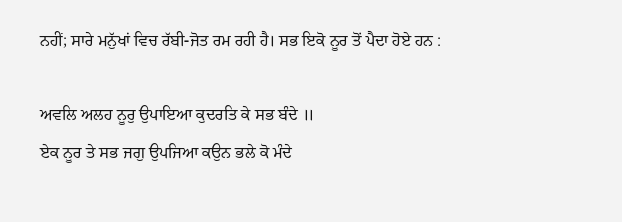ਨਹੀਂ; ਸਾਰੇ ਮਨੁੱਖਾਂ ਵਿਚ ਰੱਬੀ-ਜੋਤ ਰਮ ਰਹੀ ਹੈ। ਸਭ ਇਕੋ ਨੂਰ ਤੋਂ ਪੈਦਾ ਹੋਏ ਹਨ :

ਅਵਲਿ ਅਲਹ ਨੂਰੁ ਉਪਾਇਆ ਕੁਦਰਤਿ ਕੇ ਸਭ ਬੰਦੇ ॥
ਏਕ ਨੂਰ ਤੇ ਸਭ ਜਗੁ ਉਪਜਿਆ ਕਉਨ ਭਲੇ ਕੋ ਮੰਦੇ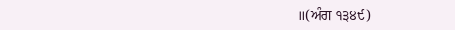॥(ਅੰਗ ੧੩੪੯)